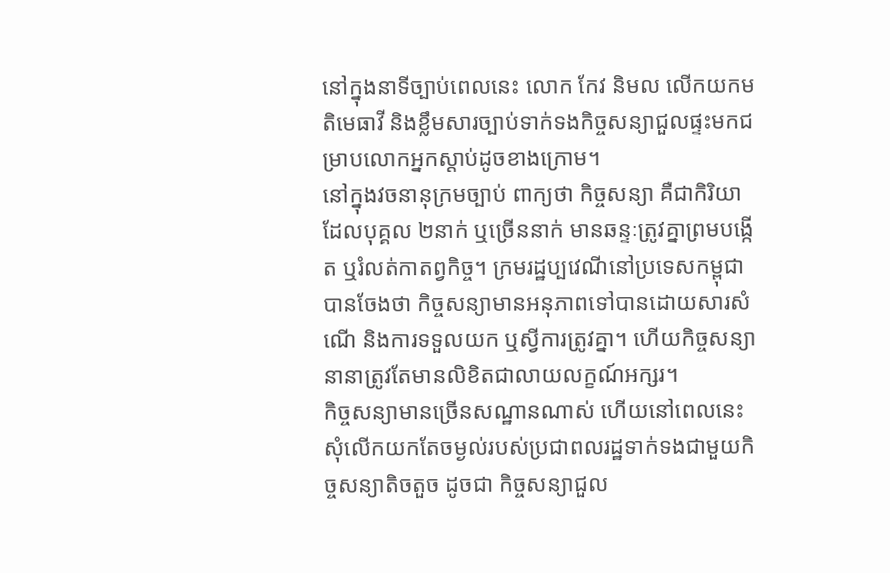នៅក្នុងនាទីច្បាប់ពេលនេះ លោក កែវ និមល លើកយកមតិមេធាវី និងខ្លឹមសារច្បាប់ទាក់ទងកិច្ចសន្យាជួលផ្ទះមកជម្រាបលោកអ្នកស្តាប់ដូចខាងក្រោម។
នៅក្នុងវចនានុក្រមច្បាប់ ពាក្យថា កិច្ចសន្យា គឺជាកិរិយាដែលបុគ្គល ២នាក់ ឬច្រើននាក់ មានឆន្ទៈត្រូវគ្នាព្រមបង្កើត ឬរំលត់កាតព្វកិច្ច។ ក្រមរដ្ឋប្បវេណីនៅប្រទេសកម្ពុជា បានចែងថា កិច្ចសន្យាមានអនុភាពទៅបានដោយសារសំណើ និងការទទួលយក ឬស្វីការត្រូវគ្នា។ ហើយកិច្ចសន្យានានាត្រូវតែមានលិខិតជាលាយលក្ខណ៍អក្សរ។
កិច្ចសន្យាមានច្រើនសណ្ឋានណាស់ ហើយនៅពេលនេះសុំលើកយកតែចម្ងល់របស់ប្រជាពលរដ្ឋទាក់ទងជាមួយកិច្ចសន្យាតិចតួច ដូចជា កិច្ចសន្យាជួល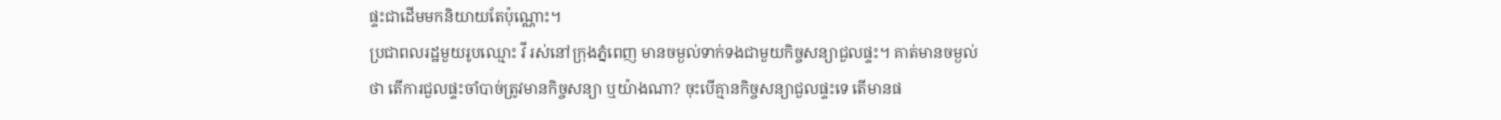ផ្ទះជាដើមមកនិយាយតែប៉ុណ្ណោះ។
ប្រជាពលរដ្ឋមួយរូបឈ្មោះ វី រស់នៅក្រុងភ្នំពេញ មានចម្ងល់ទាក់ទងជាមួយកិច្ចសន្យាជួលផ្ទះ។ គាត់មានចម្ងល់ថា តើការជួលផ្ទះចាំបាច់ត្រូវមានកិច្ចសន្យា ឬយ៉ាងណា? ចុះបើគ្មានកិច្ចសន្យាជួលផ្ទះទេ តើមានផ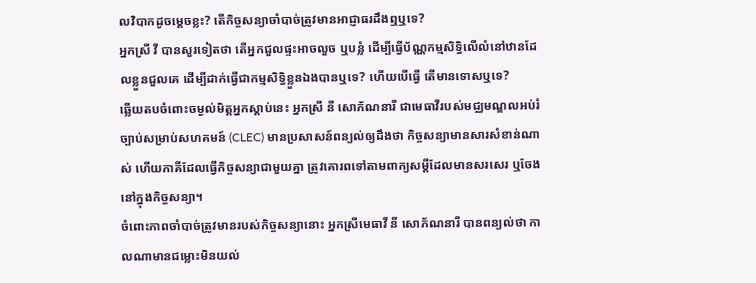លវិបាកដូចម្តេចខ្លះ? តើកិច្ចសន្យាចាំបាច់ត្រូវមានអាជ្ញាធរដឹងឮឬទេ?
អ្នកស្រី វី បានសួរទៀតថា តើអ្នកជួលផ្ទះអាចលួច ឬបន្លំ ដើម្បីធ្វើប័ណ្ណកម្មសិទ្ធិលើលំនៅឋានដែលខ្លួនជួលគេ ដើម្បីដាក់ធ្វើជាកម្មសិទ្ធិខ្លួនឯងបានឬទេ? ហើយបើធ្វើ តើមានទោសឬទេ?
ឆ្លើយតបចំពោះចម្ងល់មិត្តអ្នកស្តាប់នេះ អ្នកស្រី នី សោភ័ណនារី ជាមេធាវីរបស់មជ្ឈមណ្ឌលអប់រំច្បាប់សម្រាប់សហគមន៍ (CLEC) មានប្រសាសន៍ពន្យល់ឲ្យដឹងថា កិច្ចសន្យាមានសារសំខាន់ណាស់ ហើយភាគីដែលធ្វើកិច្ចសន្យាជាមួយគ្នា ត្រូវគោរពទៅតាមពាក្យសម្ដីដែលមានសរសេរ ឬចែងនៅក្នុងកិច្ចសន្យា។
ចំពោះភាពចាំបាច់ត្រូវមានរបស់កិច្ចសន្យានោះ អ្នកស្រីមេធាវី នី សោភ័ណនារី បានពន្យល់ថា កាលណាមានជម្លោះមិនយល់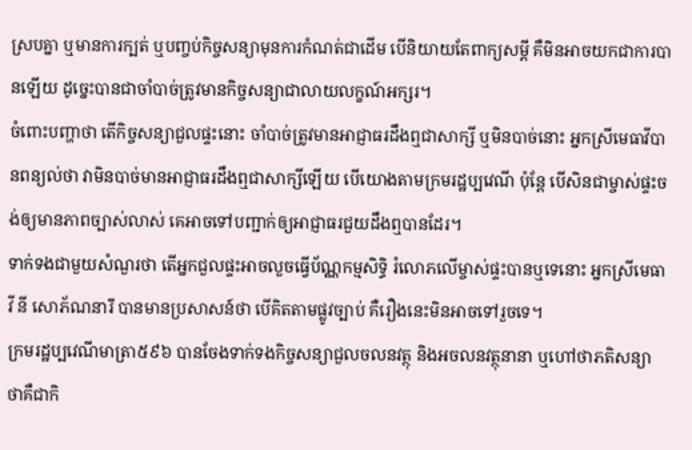ស្របគ្នា ឬមានការក្បត់ ឬបញ្ចប់កិច្ចសន្យាមុនការកំណត់ជាដើម បើនិយាយតែពាក្យសម្ដី គឺមិនអាចយកជាការបានឡើយ ដូច្នេះបានជាចាំបាច់ត្រូវមានកិច្ចសន្យាជាលាយលក្ខណ៍អក្សរ។
ចំពោះបញ្ហាថា តើកិច្ចសន្យាជួលផ្ទះនោះ ចាំបាច់ត្រូវមានអាជ្ញាធរដឹងឮជាសាក្សី ឬមិនបាច់នោះ អ្នកស្រីមេធាវីបានពន្យល់ថា វាមិនបាច់មានអាជ្ញាធរដឹងឮជាសាក្សីឡើយ បើយោងតាមក្រមរដ្ឋប្បវេណី ប៉ុន្តែ បើសិនជាម្ចាស់ផ្ទះចង់ឲ្យមានភាពច្បាស់លាស់ គេអាចទៅបញ្ជាក់ឲ្យអាជ្ញាធរជួយដឹងឮបានដែរ។
ទាក់ទងជាមួយសំណួរថា តើអ្នកជួលផ្ទះអាចលួចធ្វើប័ណ្ណកម្មសិទ្ធិ រំលោភលើម្ចាស់ផ្ទះបានឬទេនោះ អ្នកស្រីមេធាវី នី សោភ័ណនារី បានមានប្រសាសន៍ថា បើគិតតាមផ្លូវច្បាប់ គឺរឿងនេះមិនអាចទៅរួចទេ។
ក្រមរដ្ឋប្បវេណីមាត្រា៥៩៦ បានចែងទាក់ទងកិច្ចសន្យាជួលចលនវត្ថុ និងអចលនវត្ថុនានា ឬហៅថាភតិសន្យា ថាគឺជាកិ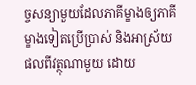ច្ចសន្យាមួយដែលភាគីម្ខាងឲ្យភាគីម្ខាងទៀតប្រើប្រាស់ និងអាស្រ័យផលពីវត្ថុណាមួយ ដោយ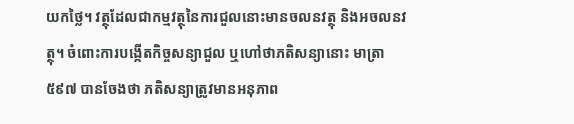យកថ្លៃ។ វត្ថុដែលជាកម្មវត្ថុនៃការជួលនោះមានចលនវត្ថុ និងអចលនវត្ថុ។ ចំពោះការបង្កើតកិច្ចសន្យាជួល ឬហៅថាភតិសន្យានោះ មាត្រា៥៩៧ បានចែងថា ភតិសន្យាត្រូវមានអនុភាព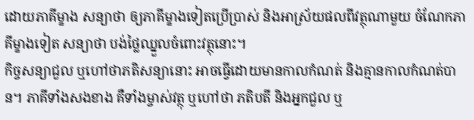ដោយភាគីម្ខាង សន្យាថា ឲ្យភាគីម្ខាងទៀតប្រើប្រាស់ និងអាស្រ័យផលពីវត្ថុណាមួយ ចំណែកភាគីម្ខាងទៀត សន្យាថា បង់ថ្លៃឈ្នួលចំពោះវត្ថុនោះ។
កិច្ចសន្យាជួល ឬហៅថាភតិសន្យានោះ អាចធ្វើដោយមានកាលកំណត់ និងគ្មានកាលកំណត់បាន។ ភាគីទាំងសងខាង គឺទាំងម្ចាស់វត្ថុ ឬហៅថា ភតិបតី និងអ្នកជួល ឬ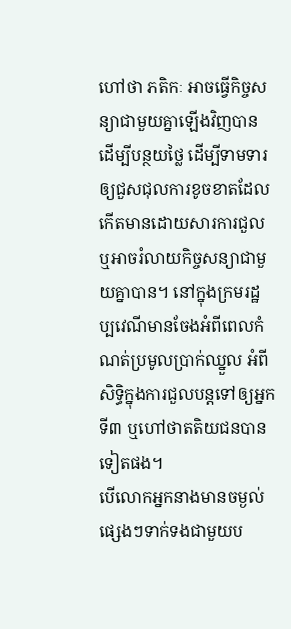ហៅថា ភតិកៈ អាចធ្វើកិច្ចសន្យាជាមួយគ្នាឡើងវិញបាន ដើម្បីបន្ថយថ្លៃ ដើម្បីទាមទារឲ្យជួសជុលការខូចខាតដែលកើតមានដោយសារការជួល ឬអាចរំលាយកិច្ចសន្យាជាមួយគ្នាបាន។ នៅក្នុងក្រមរដ្ឋប្បវេណីមានចែងអំពីពេលកំណត់ប្រមូលប្រាក់ឈ្នួល អំពីសិទ្ធិក្នុងការជួលបន្តទៅឲ្យអ្នកទី៣ ឬហៅថាតតិយជនបានទៀតផង។
បើលោកអ្នកនាងមានចម្ងល់ផ្សេងៗទាក់ទងជាមួយប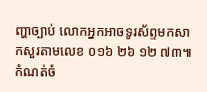ញ្ហាច្បាប់ លោកអ្នកអាចទូរស័ព្ទមកសាកសួរតាមលេខ ០១៦ ២៦ ១២ ៧៣៕
កំណត់ចំ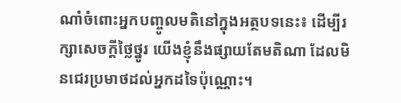ណាំចំពោះអ្នកបញ្ចូលមតិនៅក្នុងអត្ថបទនេះ៖ ដើម្បីរក្សាសេចក្ដីថ្លៃថ្នូរ យើងខ្ញុំនឹងផ្សាយតែមតិណា ដែលមិនជេរប្រមាថដល់អ្នកដទៃប៉ុណ្ណោះ។